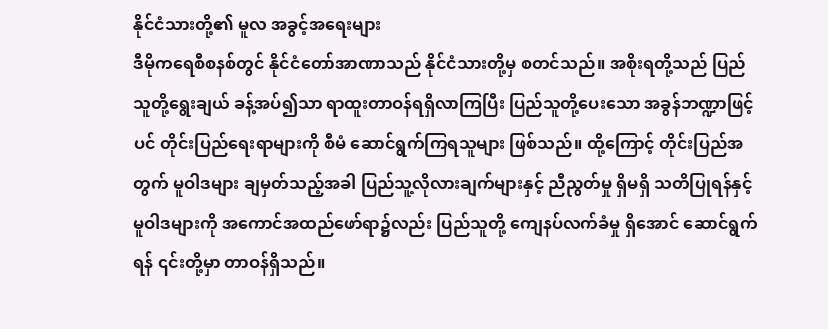နိုင်ငံသားတို့၏ မူလ အခွင့်အရေးများ
ဒီမိုကရေစီစနစ်တွင် နိုင်ငံတော်အာဏာသည် နိုင်ငံသားတို့မှ စတင်သည်။ အစိုးရတို့သည် ပြည်သူတို့ရွေးချယ် ခန့်အပ်၍သာ ရာထူးတာဝန်ရရှိလာကြပြီး ပြည်သူတို့ပေးသော အခွန်ဘဏ္ဍာဖြင့်ပင် တိုင်းပြည်ရေးရာများကို စီမံ ဆောင်ရွက်ကြရသူများ ဖြစ်သည်။ ထို့ကြောင့် တိုင်းပြည်အတွက် မူဝါဒများ ချမှတ်သည့်အခါ ပြည်သူ့လိုလားချက်များနှင့် ညီညွတ်မှု ရှိမရှိ သတိပြုရန်နှင့် မူဝါဒများကို အကောင်အထည်ဖော်ရာ၌လည်း ပြည်သူတို့ ကျေနပ်လက်ခံမှု ရှိအောင် ဆောင်ရွက်ရန် ၎င်းတို့မှာ တာဝန်ရှိသည်။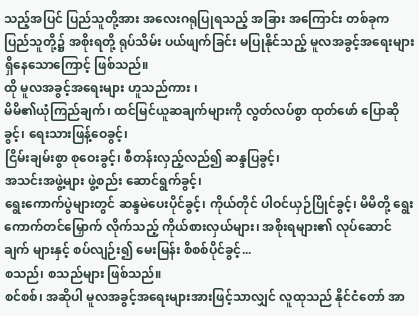သည့်အပြင် ပြည်သူတို့အား အလေးဂရုပြုရသည့် အခြား အကြောင်း တစ်ခုက ပြည်သူတို့၌ အစိုးရတို့ ရုပ်သိမ်း ပယ်ဖျက်ခြင်း မပြုနိုင်သည့် မူလအခွင့်အရေးများ ရှိနေသောကြောင့် ဖြစ်သည်။
ထို မူလအခွင့်အရေးများ ဟူသည်ကား ၊
မိမိ၏ယုံကြည်ချက်၊ ထင်မြင်ယူဆချက်များကို လွတ်လပ်စွာ ထုတ်ဖော် ပြောဆိုခွင့်၊ ရေးသားဖြန့်ဝေခွင့်၊
ငြိမ်းချမ်းစွာ စုဝေးခွင့်၊ စီတန်းလှည့်လည်၍ ဆန္ဒပြခွင့်၊
အသင်းအဖွဲ့များ ဖွဲ့စည်း ဆောင်ရွက်ခွင့်၊
ရွေးကောက်ပွဲများတွင် ဆန္ဒမဲပေးပိုင်ခွင့်၊ ကိုယ်တိုင် ပါဝင်ယှဉ်ပြိုင်ခွင့်၊ မိမိတို့ ရွေးကောက်တင်မြှောက် လိုက်သည့် ကိုယ်စားလှယ်များ၊ အစိုးရများ၏ လုပ်ဆောင်ချက် များနှင့် စပ်လျဉ်း၍ မေးမြန်း စိစစ်ပိုင်ခွင့်...
စသည်၊ စသည်များ ဖြစ်သည်။
စင်စစ်၊ အဆိုပါ မူလအခွင့်အရေးများအားဖြင့်သာလျှင် လူထုသည် နိုင်ငံတော် အာ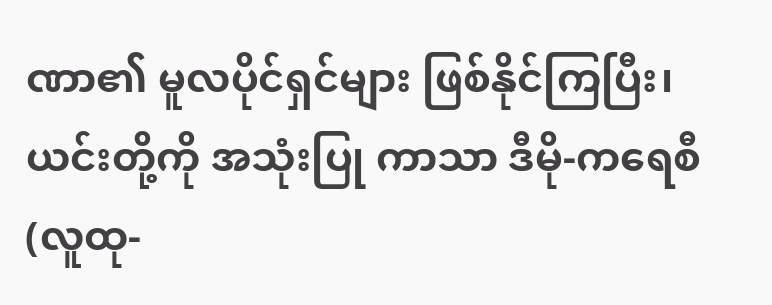ဏာ၏ မူလပိုင်ရှင်များ ဖြစ်နိုင်ကြပြီး၊ ယင်းတို့ကို အသုံးပြု ကာသာ ဒီမို-ကရေစီ (လူထု-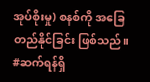အုပ်စိုးမှု) စနစ်ကို အခြေတည်နိုင်ခြင်း ဖြစ်သည်။
#ဆက်ရန်ရှိ